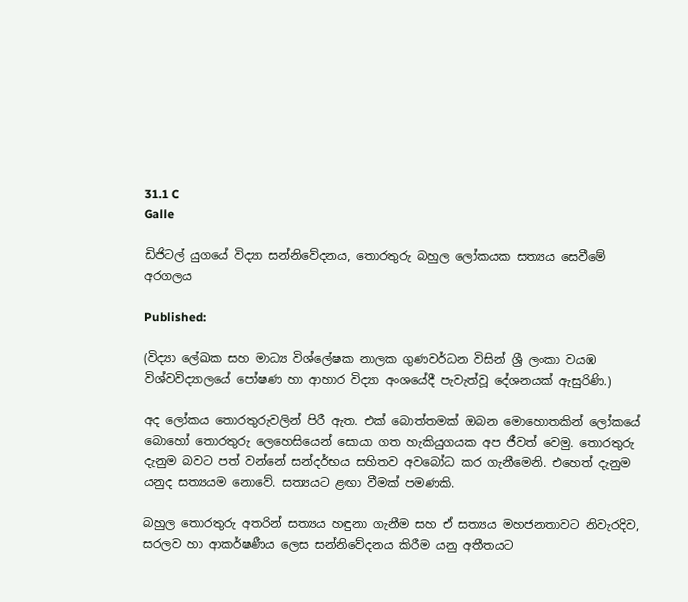31.1 C
Galle

ඩිජිටල් යුගයේ විද්‍යා සන්නිවේදනය, තොරතුරු බහුල ලෝකයක සත්‍යය සෙවීමේ අරගලය

Published:

(විද්‍යා ලේඛක සහ මාධ්‍ය විශ්ලේෂක නාලක ගුණවර්ධන විසින් ශ්‍රී ලංකා වයඹ විශ්වවිද්‍යාලයේ පෝෂණ හා ආහාර විද්‍යා අංශයේදී පැවැත්වූ දේශනයක් ඇසුරිණි.)

අද ලෝකය තොරතුරුවලින් පිරී ඇත. එක් බොත්තමක් ඔබන මොහොතකින් ලෝකයේ බොහෝ තොරතුරු ලෙහෙසියෙන් සොයා ගත හැකියුගයක අප ජීවත් වෙමු. තොරතුරු දැනුම බවට පත් වන්නේ සන්දර්භය සහිතව අවබෝධ කර ගැනීමෙනි. එහෙත් දැනුම යනුද සත්‍යයම නොවේ. සත්‍යයට ළඟා වීමක් පමණකි.

බහුල තොරතුරු අතරින් සත්‍යය හඳුනා ගැනීම සහ ඒ සත්‍යය මහජනතාවට නිවැරදිව, සරලව හා ආකර්ෂණීය ලෙස සන්නිවේදනය කිරීම යනු අතීතයට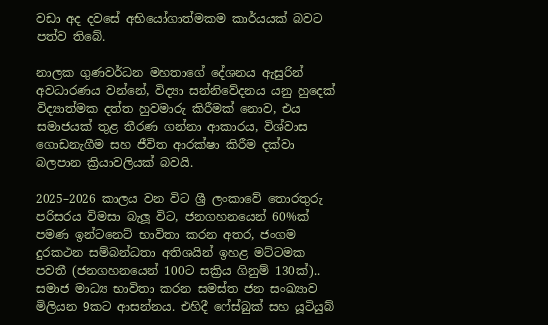වඩා අද දවසේ අභියෝගාත්මකම කාර්යයක් බවට පත්ව තිබේ.

නාලක ගුණවර්ධන මහතාගේ දේශනය ඇසුරින් අවධාරණය වන්නේ, විද්‍යා සන්නිවේදනය යනු හුදෙක් විද්‍යාත්මක දත්ත හුවමාරු කිරීමක් නොව, එය සමාජයක් තුළ තීරණ ගන්නා ආකාරය, විශ්වාස ගොඩනැගීම සහ ජීවිත ආරක්ෂා කිරීම දක්වා බලපාන ක්‍රියාවලියක් බවයි.

2025–2026 කාලය වන විට ශ්‍රී ලංකාවේ තොරතුරු පරිසරය විමසා බැලූ විට, ජනගහනයෙන් 60%ක් පමණ ඉන්ටනෙට් භාවිතා කරන අතර, ජංගම දුරකථන සම්බන්ධතා අතිශයින් ඉහළ මට්ටමක පවතී (ජනගහනයෙන් 100ට සක්‍රිය ගිනුම් 130ක්).. සමාජ මාධ්‍ය භාවිතා කරන සමස්ත ජන සංඛ්‍යාව මිලියන 9කට ආසන්නය. එහිදී ෆේස්බුක් සහ යූටියුබ්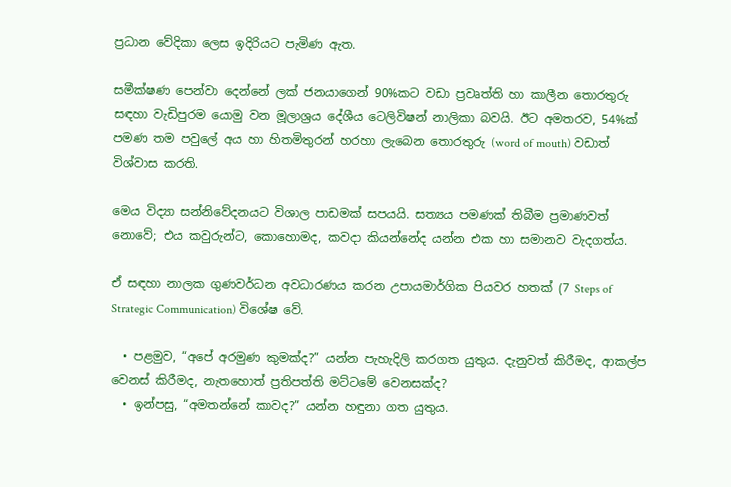ප්‍රධාන වේදිකා ලෙස ඉදිරියට පැමිණ ඇත.

සමීක්ෂණ පෙන්වා දෙන්නේ ලක් ජනයාගෙන් 90%කට වඩා ප්‍රවෘත්ති හා කාලීන තොරතුරු සඳහා වැඩිපුරම යොමු වන මූලාශ්‍රය දේශීය ටෙලිවිෂන් නාලිකා බවයි. ඊට අමතරව, 54%ක් පමණ තම පවුලේ අය හා හිතමිතුරන් හරහා ලැබෙන තොරතුරු (word of mouth) වඩාත් විශ්වාස කරති.

මෙය විද්‍යා සන්නිවේදනයට විශාල පාඩමක් සපයයි. සත්‍යය පමණක් තිබීම ප්‍රමාණවත් නොවේ; එය කවුරුන්ට, කොහොමද, කවදා කියන්නේද යන්න එක හා සමානව වැදගත්ය.

ඒ සඳහා නාලක ගුණවර්ධන අවධාරණය කරන උපායමාර්ගික පියවර හතක් (7 Steps of Strategic Communication) විශේෂ වේ.

  • පළමුව, “අපේ අරමුණ කුමක්ද?” යන්න පැහැදිලි කරගත යුතුය. දැනුවත් කිරීමද, ආකල්ප වෙනස් කිරීමද, නැතහොත් ප්‍රතිපත්ති මට්ටමේ වෙනසක්ද?
  • ඉන්පසු, “අමතන්නේ කාවද?” යන්න හඳුනා ගත යුතුය.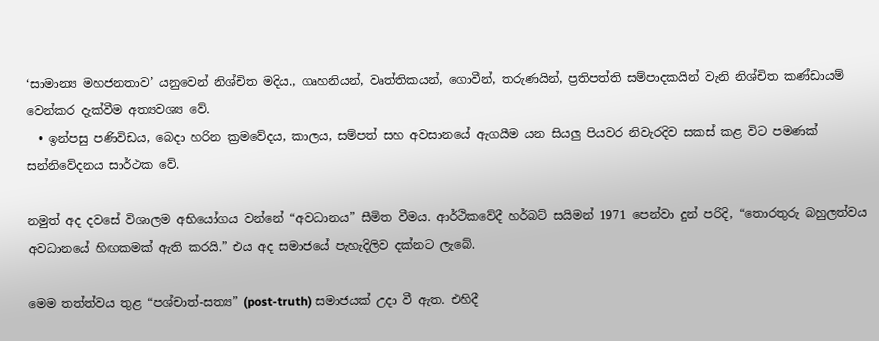‘සාමාන්‍ය මහජනතාව’ යනුවෙන් නිශ්චිත මදිය., ගෘහනියන්, වෘත්තිකයන්, ගොවීන්, තරුණයින්, ප්‍රතිපත්ති සම්පාදකයින් වැනි නිශ්චිත කණ්ඩායම් වෙන්කර දැක්වීම අත්‍යවශ්‍ය වේ.
  • ඉන්පසු පණිවිඩය, බෙදා හරින ක්‍රමවේදය, කාලය, සම්පත් සහ අවසානයේ ඇගයීම යන සියලු පියවර නිවැරදිව සකස් කළ විට පමණක් සන්නිවේදනය සාර්ථක වේ.

නමුත් අද දවසේ විශාලම අභියෝගය වන්නේ “අවධානය” සීමිත වීමය. ආර්ථිකවේදී හර්බට් සයිමන් 1971 පෙන්වා දුන් පරිදි, “තොරතුරු බහුලත්වය අවධානයේ හිඟකමක් ඇති කරයි.” එය අද සමාජයේ පැහැදිලිව දක්නට ලැබේ.

මෙම තත්ත්වය තුළ “පශ්චාත්-සත්‍ය” (post-truth) සමාජයක් උදා වී ඇත. එහිදී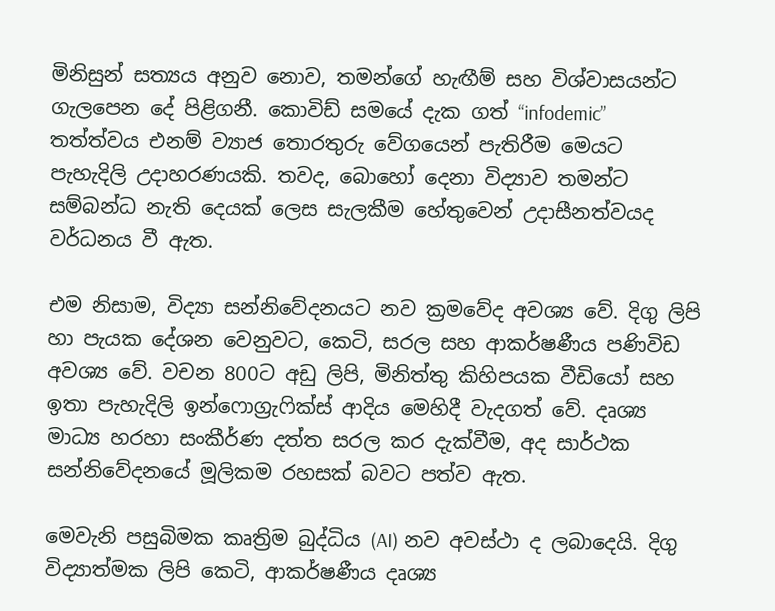මිනිසුන් සත්‍යය අනුව නොව, තමන්ගේ හැඟීම් සහ විශ්වාසයන්ට ගැලපෙන දේ පිළිගනී. කොවිඩ් සමයේ දැක ගත් “infodemic” තත්ත්වය එනම් ව්‍යාජ තොරතුරු වේගයෙන් පැතිරීම මෙයට පැහැදිලි උදාහරණයකි. තවද, බොහෝ දෙනා විද්‍යාව තමන්ට සම්බන්ධ නැති දෙයක් ලෙස සැලකීම හේතුවෙන් උදාසීනත්වයද වර්ධනය වී ඇත.

එම නිසාම, විද්‍යා සන්නිවේදනයට නව ක්‍රමවේද අවශ්‍ය වේ. දිගු ලිපි හා පැයක දේශන වෙනුවට, කෙටි, සරල සහ ආකර්ෂණීය පණිවිඩ අවශ්‍ය වේ. වචන 800ට අඩු ලිපි, මිනිත්තු කිහිපයක වීඩියෝ සහ ඉතා පැහැදිලි ඉන්ෆොග්‍රැෆික්ස් ආදිය මෙහිදී වැදගත් වේ. දෘශ්‍ය මාධ්‍ය හරහා සංකීර්ණ දත්ත සරල කර දැක්වීම, අද සාර්ථක සන්නිවේදනයේ මූලිකම රහසක් බවට පත්ව ඇත.

මෙවැනි පසුබිමක කෘත්‍රිම බුද්ධිය (AI) නව අවස්ථා ද ලබාදෙයි. දිගු විද්‍යාත්මක ලිපි කෙටි, ආකර්ෂණීය දෘශ්‍ය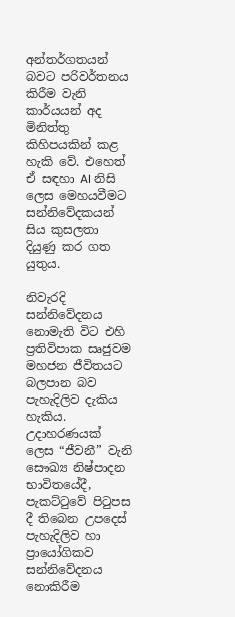අන්තර්ගතයන් බවට පරිවර්තනය කිරීම වැනි කාර්යයන් අද මිනිත්තු කිහිපයකින් කළ හැකි වේ. එහෙත් ඒ සඳහා AI නිසි ලෙස මෙහයවීමට සන්නිවේදකයන් සිය කුසලතා දියුණු කර ගත යුතුය.

නිවැරදි සන්නිවේදනය නොමැති විට එහි ප්‍රතිවිපාක සෘජුවම මහජන ජීවිතයට බලපාන බව පැහැදිලිව දැකිය හැකිය. උදාහරණයක් ලෙස “ජීවනී” වැනි සෞඛ්‍ය නිෂ්පාදන භාවිතයේදී, පැකට්ටුවේ පිටුපස දී තිබෙන උපදෙස් පැහැදිලිව හා ප්‍රායෝගිකව සන්නිවේදනය නොකිරීම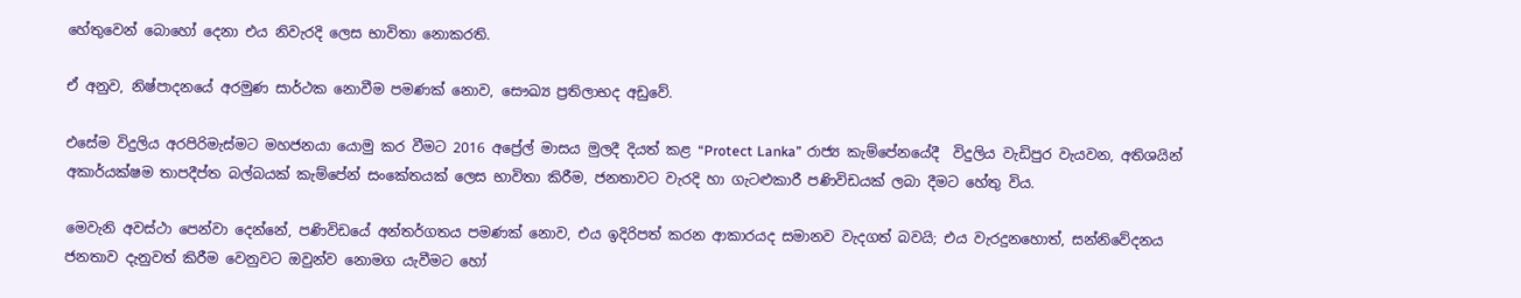හේතුවෙන් බොහෝ දෙනා එය නිවැරදි ලෙස භාවිතා නොකරති.

ඒ අනුව, නිෂ්පාදනයේ අරමුණ සාර්ථක නොවීම පමණක් නොව, සෞඛ්‍ය ප්‍රතිලාභද අඩුවේ.

එසේම විදුලිය අරපිරිමැස්මට මහජනයා යොමු කර වීමට 2016 අප්‍රේල් මාසය මුලදී දියත් කළ “Protect Lanka” රාජ්‍ය කැම්පේනයේදී  විදුලිය වැඩිපුර වැයවන, අතිශයින් අකාර්යක්ෂම තාපදීප්ත බල්බයක් කැම්පේන් සංකේතයක් ලෙස භාවිතා කිරීම, ජනතාවට වැරදි හා ගැටළුකාරී පණිවිඩයක් ලබා දීමට හේතු විය.

මෙවැනි අවස්ථා පෙන්වා දෙන්නේ, පණිවිඩයේ අන්තර්ගතය පමණක් නොව, එය ඉදිරිපත් කරන ආකාරයද සමානව වැදගත් බවයි; එය වැරදුනහොත්, සන්නිවේදනය ජනතාව දැනුවත් කිරීම වෙනුවට ඔවුන්ව නොමග යැවීමට හෝ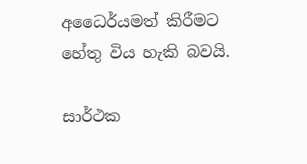අධෛර්යමත් කිරීමට  හේතු විය හැකි බවයි.

සාර්ථක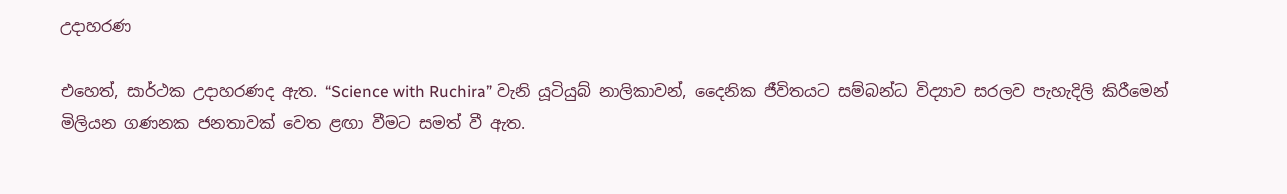උදාහරණ

එහෙත්, සාර්ථක උදාහරණද ඇත. “Science with Ruchira” වැනි යූටියුබ් නාලිකාවන්, දෛනික ජීවිතයට සම්බන්ධ විද්‍යාව සරලව පැහැදිලි කිරීමෙන් මිලියන ගණනක ජනතාවක් වෙත ළඟා වීමට සමත් වී ඇත.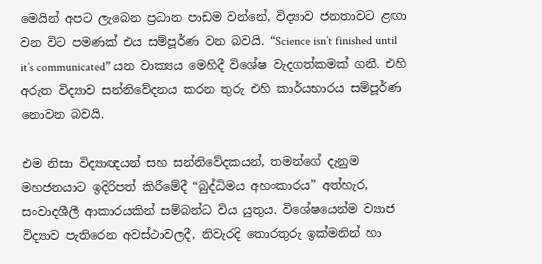මෙයින් අපට ලැබෙන ප්‍රධාන පාඩම වන්නේ, විද්‍යාව ජනතාවට ළඟා වන විට පමණක් එය සම්පූර්ණ වන බවයි. “Science isn’t finished until it’s communicated” යන වාක්‍යය මෙහිදී විශේෂ වැදගත්කමක් ගනී. එහි අරුත විද්‍යාව සන්නිවේදනය කරන තුරු එහි කාර්යභාරය සම්පූර්ණ නොවන බවයි.

එම නිසා විද්‍යාඥයන් සහ සන්නිවේදකයන්, තමන්ගේ දැනුම මහජනයාට ඉදිරිපත් කිරීමේදී “බුද්ධිමය අහංකාරය” අත්හැර, සංවාදශීලී ආකාරයකින් සම්බන්ධ විය යුතුය. විශේෂයෙන්ම ව්‍යාජ විද්‍යාව පැතිරෙන අවස්ථාවලදී, නිවැරදි තොරතුරු ඉක්මනින් හා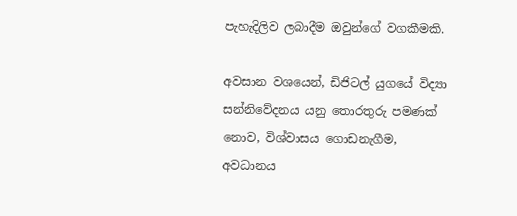පැහැදිලිව ලබාදීම ඔවුන්ගේ වගකීමකි.

අවසාන වශයෙන්, ඩිජිටල් යුගයේ විද්‍යා සන්නිවේදනය යනු තොරතුරු පමණක් නොව, විශ්වාසය ගොඩනැගීම, අවධානය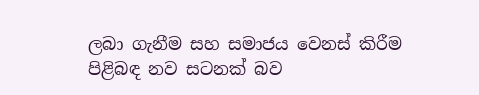ලබා ගැනීම සහ සමාජය වෙනස් කිරීම පිළිබඳ නව සටනක් බව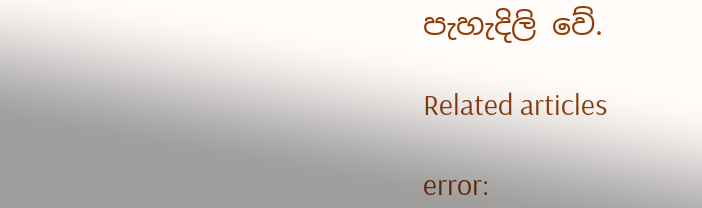පැහැදිලි වේ.

Related articles

error: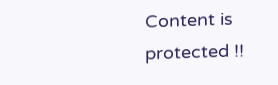Content is protected !!